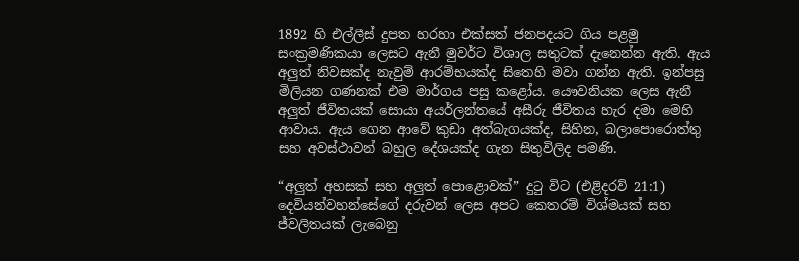1892 හි එල්ලීස් දුපත හරහා එක්සත් ජනපදයට ගිය පළමු සංක්‍රමණිකයා ලෙසට ඇනී මුවර්ට විශාල සතුටක් දැනෙන්න ඇති. ඇය අලුත් නිවසක්ද නැවුම් ආරම්භයක්ද සිතෙහි මවා ගන්න ඇති. ඉන්පසු මිලියන ගණනක් එම මාර්ගය පසු කළෝය. යෞවනියක ලෙස ඇනී අලුත් ජීවිතයක් සොයා අයර්ලන්තයේ අසීරු ජීවිතය හැර දමා මෙහි ආවාය. ඇය ගෙන ආවේ කුඩා අත්බැගයක්ද, සිහින, බලාපොරොත්තු සහ අවස්ථාවන් බහුල දේශයක්ද ගැන සිතුවිලිද පමණි.

“අලුත් අහසක් සහ අලුත් පොළොවක්” දුටු විට (එළිදරව් 21:1) දෙවියන්වහන්සේගේ දරුවන් ලෙස අපට කෙතරම් විශ්මයක් සහ ජ්වලිතයක් ලැබෙනු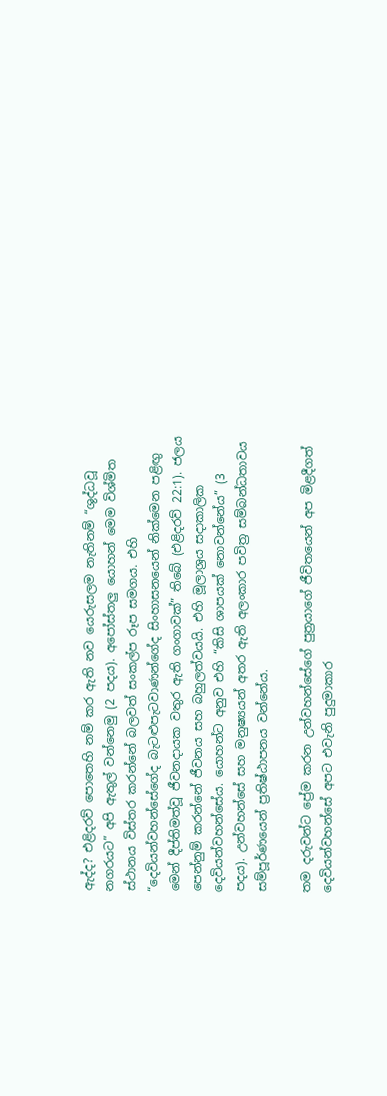ඇද්ද? එළිදරව් පොතෙහි නම් කර ඇති නව යෙරුසලම නැතිනම් “ශුද්ධවූ නගරයට” අපි ඇතුල් වන්නෙමු (2 පදය). අපෝස්තලු යොහන් මෙම විශ්මිත ස්ථානය විස්තර කරන්නේ බලවත් සංකල්ප රූප සමගය. එහි “දෙවියන්වහන්සේගේද බැටළුපැටවාණන්ගේද සිංහාසනයෙන් නික්මෙන පළිඟු මෙන් දීප්තිමත්වූ ජීවනදායක වතුර ඇති ගංගාවක්” තිබේ (එළිදරව් 22:1). ජලය පෙන්නුම් කරන්නේ ජීවනය සහ බහුලත්වයයි. එහි මූලාශ්‍රය සදාකාලික දෙවියන්වහන්සේය. යොහන්ට අනුව එහි “කිසි ශාපයක් නොවන්නේය” (3 පදය). උන්වහන්සේ සහ මනුෂ්‍යයන් අතර ඇති අලංකාර පවිත්‍ර සම්බන්ධතාවය සම්පූර්ණයෙන් ප්‍රතිෂ්ඨාපනය වන්නේය.

තම දරුවන්ට ප්‍රේම කරන උන්වහන්සේගේ පුත්‍රයාගේ ජීවිතයෙන් අප මිළදීගත් දෙවියන්වහන්සේ අපට එවැනි පුදුමාකාර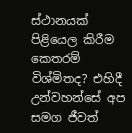ස්ථානයක් පිළියෙල කිරීම කෙතරම් විශ්මිතද? එහිදී උන්වහන්සේ අප සමග ජීවත්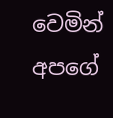වෙමින් අපගේ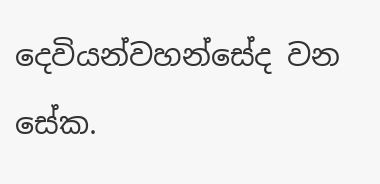දෙවියන්වහන්සේද වන සේක.